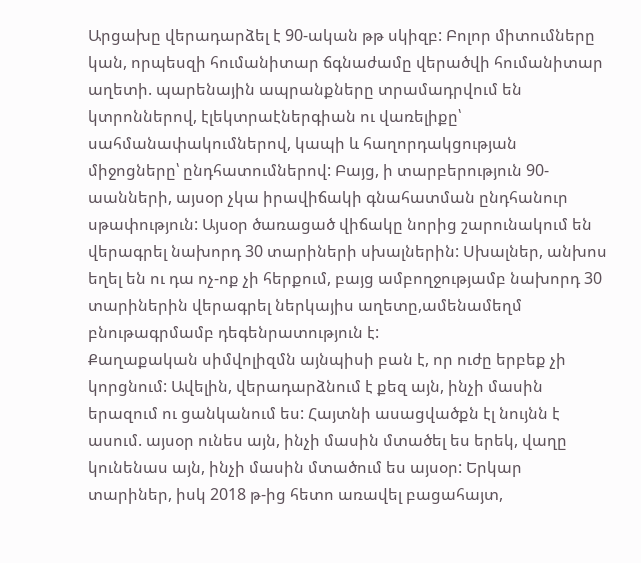Արցախը վերադարձել է 90-ական թթ սկիզբ: Բոլոր միտումները կան, որպեսզի հումանիտար ճգնաժամը վերածվի հումանիտար աղետի. պարենային ապրանքները տրամադրվում են կտրոններով, էլեկտրաէներգիան ու վառելիքը՝ սահմանափակումներով, կապի և հաղորդակցության միջոցները՝ ընդհատումներով: Բայց, ի տարբերություն 90-աանների, այսօր չկա իրավիճակի գնահատման ընդհանուր սթափություն: Այսօր ծառացած վիճակը նորից շարունակում են վերագրել նախորդ 30 տարիների սխալներին: Սխալներ, անխոս եղել են ու դա ոչ-ոք չի հերքում, բայց ամբողջությամբ նախորդ 30 տարիներին վերագրել ներկայիս աղետը,ամենամեղմ բնութագրմամբ դեգենրատություն է:
Քաղաքական սիմվոլիզմն այնպիսի բան է, որ ուժը երբեք չի կորցնում: Ավելին, վերադարձնում է քեզ այն, ինչի մասին երազում ու ցանկանում ես: Հայտնի ասացվածքն էլ նույնն է ասում. այսօր ունես այն, ինչի մասին մտածել ես երեկ, վաղը կունենաս այն, ինչի մասին մտածում ես այսօր: Երկար տարիներ, իսկ 2018 թ-ից հետո առավել բացահայտ,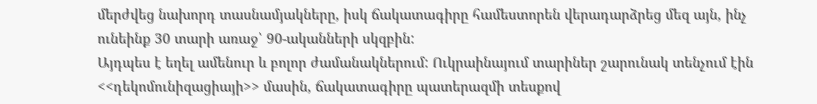մերժվեց նախորդ տասնամյակները, իսկ ճակատագիրը համեստորեն վերադարձրեց մեզ այն, ինչ ունեինք 30 տարի առաջ՝ 90-ականների սկզբին:
Այդպես է եղել ամենուր և բոլոր ժամանակներում: Ուկրաինայում տարիներ շարունակ տենչում էին <<դեկոմունիզացիայի>> մասին, ճակատագիրը պատերազմի տեսքով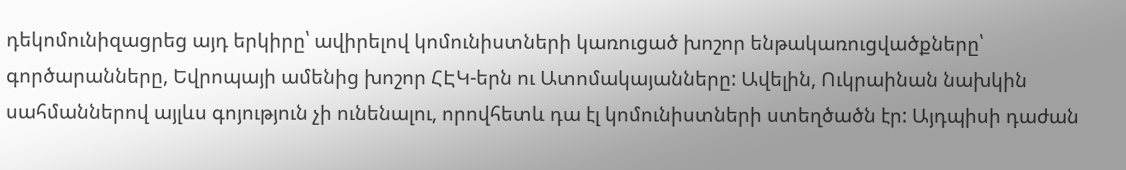դեկոմունիզացրեց այդ երկիրը՝ ավիրելով կոմունիստների կառուցած խոշոր ենթակառուցվածքները՝ գործարանները, Եվրոպայի ամենից խոշոր ՀԷԿ-երն ու Ատոմակայանները: Ավելին, Ուկրաինան նախկին սահմաններով այլևս գոյություն չի ունենալու, որովհետև դա էլ կոմունիստների ստեղծածն էր: Այդպիսի դաժան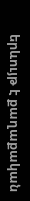երևույթ է քաղաքական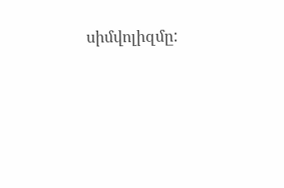սիմվոլիզմը: